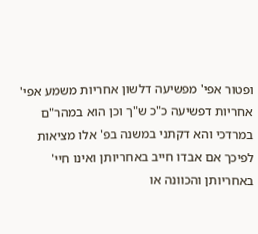ופטור אפי' מפשיעה דלשון אחריות משמע אפי' אחריות דפשיעה כ"כ ש"ך וכן הוא במהר"ם במרדכי והא דקתני במשנה בפ' אלו מציאות לפיכך אם אבדו חייב באחריותן ואינו חיי' באחריותן והכוונה או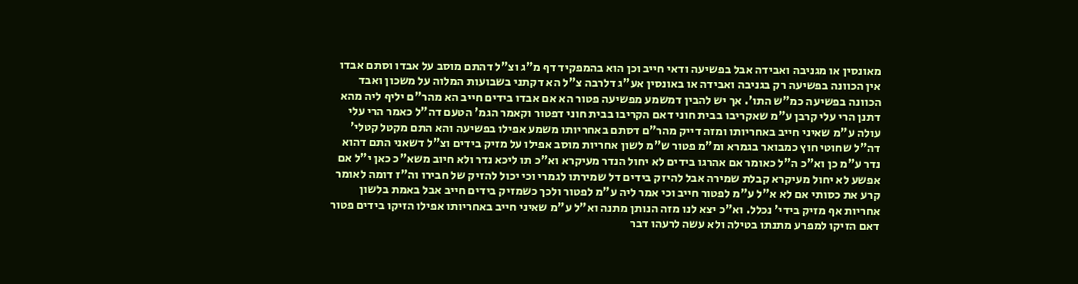מאונסין או מגניבה ואבידה אבל בפשיעה ודאי חייב וכן הוא בהמפקיד דף מ"ג וצ"ל דהתם מוסב על אבדו וסתם אבדו אין הכוונה בפשיעה רק בגניבה ואבידה או באונסין אע"ג דלרבה צ"ל הא דקתני בשבועות המלוה על משכון ואבד הכוונה בפשיעה כמ"ש התו'. אך יש להבין דמשמע מפשיעה פטור הא אם אבדו בידים חייב הא מהר"ם יליף ליה מהא דתנן הרי עלי קרבן ע"מ שאקריבו בבית חוני דאם הקריבו בבית חוני דפטור וקאמר הגמ' הטעם דה"ל כאמר הרי עלי עולה ע"מ שאיני חייב באחריותו ומזה דייק מהר"ם דסתם באחריותו משמע אפילו בפשיעה והא התם מקטל קטלי' דה"ל שחוטי חוץ כמבואר בגמרא ומ"מ פטור ש"מ לשון אחריות מוסב אפילו על מזיק בידים וצ"ל דשאני התם דהוא נדר ע"מ כן וא"כ ה"ל כאומר אם אהרגו בידים לא יחול הנדר מעיקרא וא"כ תו ליכא נדר ולא חיוב משא"כ כאן י"ל אם אפשע לא יחול מעיקרא קבלת שמירה אבל להיזק בידים דל שמירתו לגמרי וכי יכול להזיק של חבירו וה"ז דומה לאומר קרע את כסותי אם לא א"ל ע"מ לפטור חייב וכי אמר ליה ע"מ לפטור ולכך כשמזיק בידים חייב אבל באמת בלשון אחריות אף מזיק בידי' נכלל. וא"כ יצא לנו מזה הנותן מתנה וא"ל ע"מ שאיני חייב באחריותו אפילו הזיקו בידים פטור דאם הזיקו למפרע מתנתו בטילה ולא עשה לרעהו דבר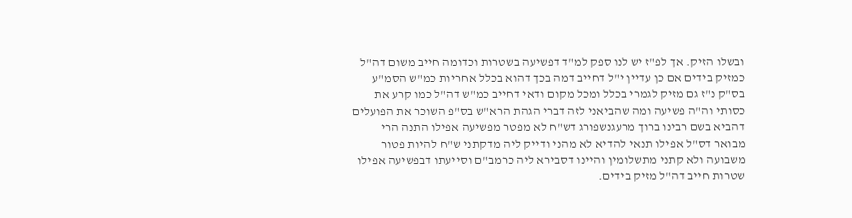ובשלו הזיק. אך לפ"ז יש לנו ספק למ"ד דפשיעה בשטרות וכדומה חייב משום דה"ל כמזיק בידים אם כן עדיין י"ל דחייב דמה בכך דהוא בכלל אחריות כמ"ש הסמ"ע בס"ק נ"ז גם מזיק לגמרי בכלל ומכל מקום ודאי דחייב כמ"ש דה"ל כמו קרע את כסותי וה"ה פשיעה ומה שהביאני לזה דברי הגהת הרא"ש בס"פ השוכר את הפועלים דהביא בשם רבינו ברוך מרעגנשפורג דש"ח לא מפטר מפשיעה אפילו התנה הרי מבואר דס"ל אפילו תנאי להדיא לא מהני ודייק ליה מדקתני ש"ח להיות פטור משבועה ולא קתני מתשלומין והיינו דסבירא ליה כרמב"ם וסייעתו דבפשיעה אפילו שטרות חייב דה"ל מזיק בידים.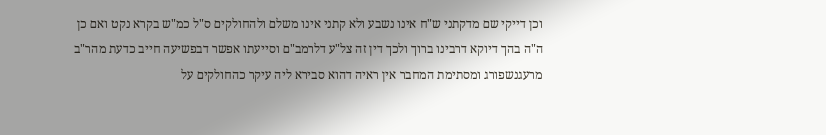וכן דייקי שם מדקתני ש"ח אינו נשבע ולא קתני אינו משלם ולהחולקים ס"ל כמ"ש בקרא נקט ואם כן ה"ה בהך דיוקא דרבינו ברוך ולכך דין זה צל"ע דלרמב"ם וסייעתו אפשר דבפשיעה חייב כדעת מהר"ב מרעגנשפורג ומסתימת המחבר אין ראיה דהוא סבירא ליה עיקר כהחולקים על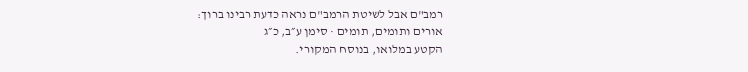רמב"ם אבל לשיטת הרמב"ם נראה כדעת רבינו ברוך:
אורים ותומים, תומים · סימן ע״ב, כ״ג
הקטע במלואו, בנוסח המקורי.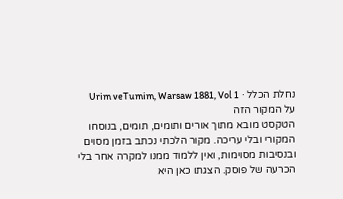נחלת הכלל · Urim veTumim, Warsaw 1881, Vol 1
על המקור הזה
הטקסט מובא מתוך אורים ותומים, תומים, בנוסחו המקורי ובלי עריכה. מקור הלכתי נכתב בזמן מסוים ובנסיבות מסוימות, ואין ללמוד ממנו למקרה אחר בלי הכרעה של פוסק. הצגתו כאן היא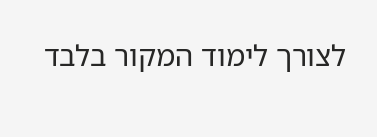לצורך לימוד המקור בלבד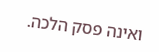ואינה פסק הלכה.